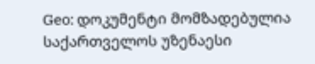Geo: დოკუმენტი მომზადებულია საქართველოს უზენაესი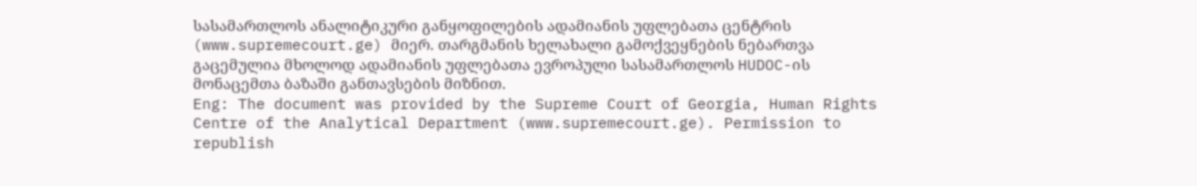სასამართლოს ანალიტიკური განყოფილების ადამიანის უფლებათა ცენტრის (www.supremecourt.ge) მიერ. თარგმანის ხელახალი გამოქვეყნების ნებართვა გაცემულია მხოლოდ ადამიანის უფლებათა ევროპული სასამართლოს HUDOC-ის მონაცემთა ბაზაში განთავსების მიზნით.
Eng: The document was provided by the Supreme Court of Georgia, Human Rights Centre of the Analytical Department (www.supremecourt.ge). Permission to republish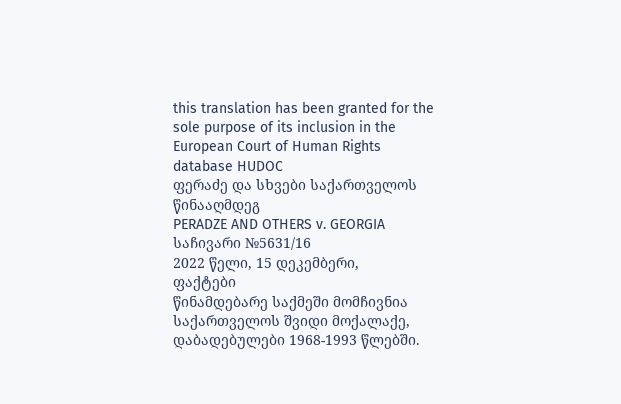this translation has been granted for the sole purpose of its inclusion in the European Court of Human Rights database HUDOC
ფერაძე და სხვები საქართველოს წინააღმდეგ
PERADZE AND OTHERS v. GEORGIA
საჩივარი №5631/16
2022 წელი, 15 დეკემბერი,
ფაქტები
წინამდებარე საქმეში მომჩივნია საქართველოს შვიდი მოქალაქე, დაბადებულები 1968-1993 წლებში.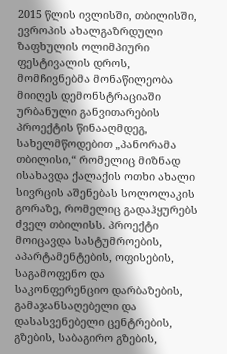2015 წლის ივლისში, თბილისში, ევროპის ახალგაზრდული ზაფხულის ოლიმპიური ფესტივალის დროს, მომჩივნებმა მონაწილეობა მიიღეს დემონსტრაციაში ურბანული განვითარების პროექტის წინააღმდეგ, სახელმწოდებით „პანორამა თბილისი,“ რომელიც მიზნად ისახავდა ქალაქის ოთხი ახალი სივრცის აშენებას სოლოლაკის გორაზე, რომელიც გადაჰყურებს ძველ თბილისს. პროექტი მოიცავდა სასტუმროების, აპარტამენტების, ოფისების, საგამოფენო და საკონფერენციო დარბაზების, გამაჯანსაღებელი და დასასვენებელი ცენტრების, გზების, საბაგირო გზების,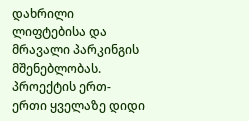დახრილი ლიფტებისა და მრავალი პარკინგის მშენებლობას. პროექტის ერთ-ერთი ყველაზე დიდი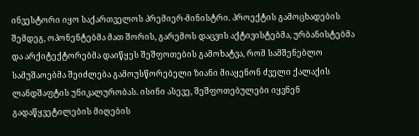ინვესტორი იყო საქართველოს პრემიერ-მინისტრი. პროექტის გამოცხადების შემდეგ, ოპონენტებმა მათ შორის, გარემოს დაცვის აქტივისტებმა, ურბანისტებმა და არქიტექტორებმა დაიწყეს შეშფოთების გამოხატვა, რომ სამშენებლო სამუშაოებმა შეიძლება გამოუსწორებელი ზიანი მიაყენონ ძველი ქალაქის ლანდშაფტის უნიკალურობას. ისინი ასევე, შეშფოთებულები იყვნენ გადაწყვეტილების მიღების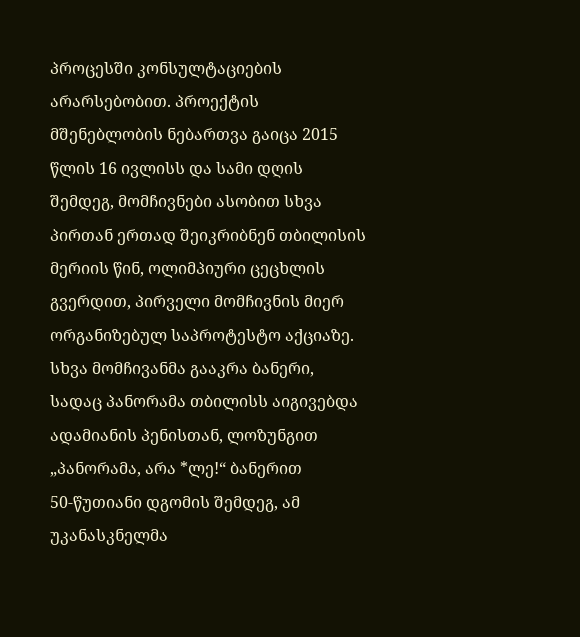პროცესში კონსულტაციების არარსებობით. პროექტის მშენებლობის ნებართვა გაიცა 2015 წლის 16 ივლისს და სამი დღის შემდეგ, მომჩივნები ასობით სხვა პირთან ერთად შეიკრიბნენ თბილისის მერიის წინ, ოლიმპიური ცეცხლის გვერდით, პირველი მომჩივნის მიერ ორგანიზებულ საპროტესტო აქციაზე. სხვა მომჩივანმა გააკრა ბანერი, სადაც პანორამა თბილისს აიგივებდა ადამიანის პენისთან, ლოზუნგით „პანორამა, არა *ლე!“ ბანერით 50‑წუთიანი დგომის შემდეგ, ამ უკანასკნელმა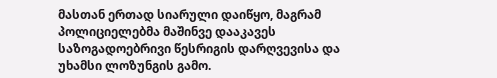მასთან ერთად სიარული დაიწყო, მაგრამ პოლიციელებმა მაშინვე დააკავეს საზოგადოებრივი წესრიგის დარღვევისა და უხამსი ლოზუნგის გამო.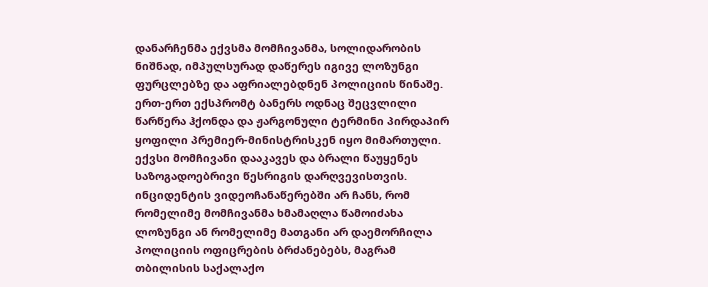დანარჩენმა ექვსმა მომჩივანმა, სოლიდარობის ნიშნად, იმპულსურად დაწერეს იგივე ლოზუნგი ფურცლებზე და აფრიალებდნენ პოლიციის წინაშე. ერთ-ერთ ექსპრომტ ბანერს ოდნაც შეცვლილი წარწერა ჰქონდა და ჟარგონული ტერმინი პირდაპირ ყოფილი პრემიერ-მინისტრისკენ იყო მიმართული. ექვსი მომჩივანი დააკავეს და ბრალი წაუყენეს საზოგადოებრივი წესრიგის დარღვევისთვის.
ინციდენტის ვიდეოჩანაწერებში არ ჩანს, რომ რომელიმე მომჩივანმა ხმამაღლა წამოიძახა ლოზუნგი ან რომელიმე მათგანი არ დაემორჩილა პოლიციის ოფიცრების ბრძანებებს, მაგრამ თბილისის საქალაქო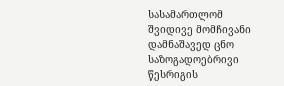სასამართლომ შვიდივე მომჩივანი დამნაშავედ ცნო საზოგადოებრივი წესრიგის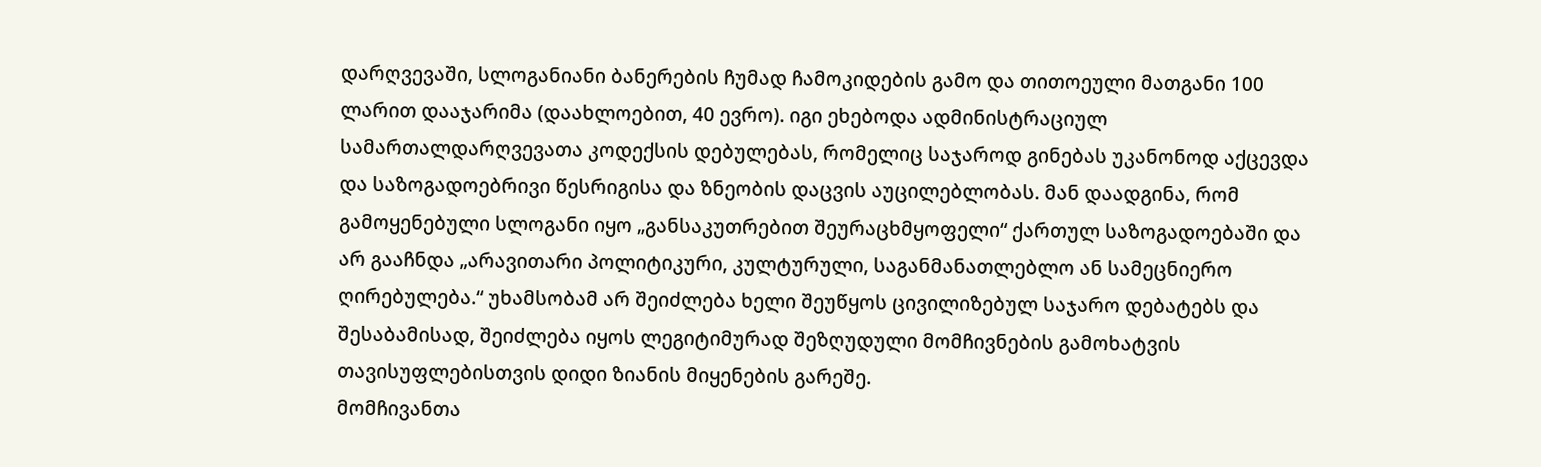დარღვევაში, სლოგანიანი ბანერების ჩუმად ჩამოკიდების გამო და თითოეული მათგანი 100 ლარით დააჯარიმა (დაახლოებით, 40 ევრო). იგი ეხებოდა ადმინისტრაციულ სამართალდარღვევათა კოდექსის დებულებას, რომელიც საჯაროდ გინებას უკანონოდ აქცევდა და საზოგადოებრივი წესრიგისა და ზნეობის დაცვის აუცილებლობას. მან დაადგინა, რომ გამოყენებული სლოგანი იყო „განსაკუთრებით შეურაცხმყოფელი“ ქართულ საზოგადოებაში და არ გააჩნდა „არავითარი პოლიტიკური, კულტურული, საგანმანათლებლო ან სამეცნიერო ღირებულება.“ უხამსობამ არ შეიძლება ხელი შეუწყოს ცივილიზებულ საჯარო დებატებს და შესაბამისად, შეიძლება იყოს ლეგიტიმურად შეზღუდული მომჩივნების გამოხატვის თავისუფლებისთვის დიდი ზიანის მიყენების გარეშე.
მომჩივანთა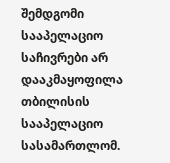შემდგომი სააპელაციო საჩივრები არ დააკმაყოფილა თბილისის სააპელაციო სასამართლომ.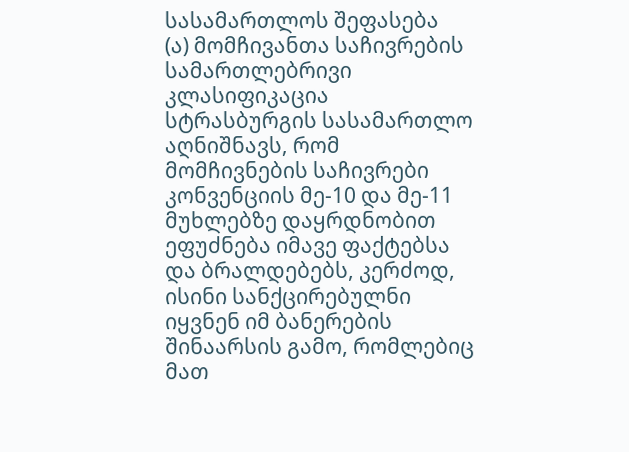სასამართლოს შეფასება
(ა) მომჩივანთა საჩივრების სამართლებრივი კლასიფიკაცია
სტრასბურგის სასამართლო აღნიშნავს, რომ მომჩივნების საჩივრები კონვენციის მე-10 და მე-11 მუხლებზე დაყრდნობით ეფუძნება იმავე ფაქტებსა და ბრალდებებს, კერძოდ, ისინი სანქცირებულნი იყვნენ იმ ბანერების შინაარსის გამო, რომლებიც მათ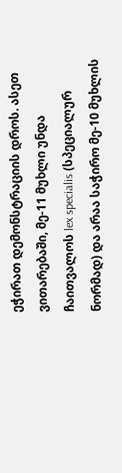ეჭირათ დემონსტრაციის დროს. ასეთ ვითარებაში, მე-11 მუხლი უნდა ჩაითვალოს lex specialis (სპეციალურ ნორმად) და არაა საჭირო მე-10 მუხლის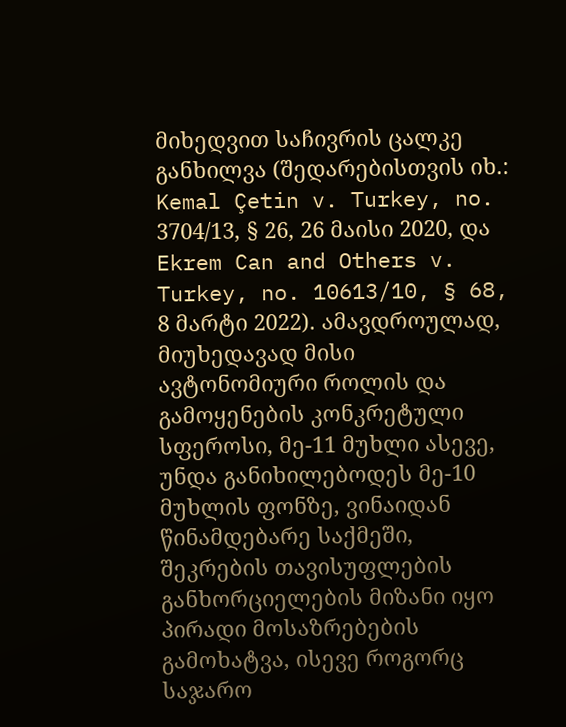მიხედვით საჩივრის ცალკე განხილვა (შედარებისთვის იხ.: Kemal Çetin v. Turkey, no. 3704/13, § 26, 26 მაისი 2020, და Ekrem Can and Others v. Turkey, no. 10613/10, § 68, 8 მარტი 2022). ამავდროულად, მიუხედავად მისი ავტონომიური როლის და გამოყენების კონკრეტული სფეროსი, მე-11 მუხლი ასევე, უნდა განიხილებოდეს მე-10 მუხლის ფონზე, ვინაიდან წინამდებარე საქმეში, შეკრების თავისუფლების განხორციელების მიზანი იყო პირადი მოსაზრებების გამოხატვა, ისევე როგორც საჯარო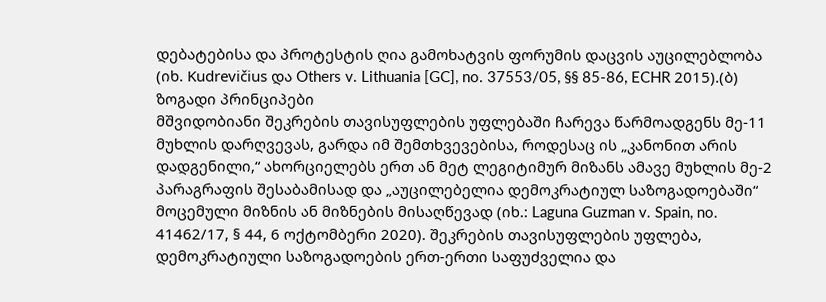დებატებისა და პროტესტის ღია გამოხატვის ფორუმის დაცვის აუცილებლობა (იხ. Kudrevičius და Others v. Lithuania [GC], no. 37553/05, §§ 85-86, ECHR 2015).(ბ) ზოგადი პრინციპები
მშვიდობიანი შეკრების თავისუფლების უფლებაში ჩარევა წარმოადგენს მე-11 მუხლის დარღვევას, გარდა იმ შემთხვევებისა, როდესაც ის „კანონით არის დადგენილი,“ ახორციელებს ერთ ან მეტ ლეგიტიმურ მიზანს ამავე მუხლის მე-2 პარაგრაფის შესაბამისად და „აუცილებელია დემოკრატიულ საზოგადოებაში“ მოცემული მიზნის ან მიზნების მისაღწევად (იხ.: Laguna Guzman v. Spain, no. 41462/17, § 44, 6 ოქტომბერი 2020). შეკრების თავისუფლების უფლება, დემოკრატიული საზოგადოების ერთ-ერთი საფუძველია და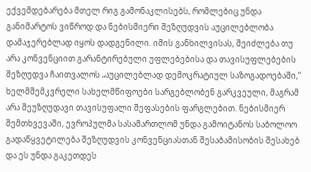ექვემდებარება მთელ რიგ გამონაკლისებს, რომლებიც უნდა განიმარტოს ვიწროდ და ნებისმიერი შეზღუდვის აუცილებლობა დამაჯერებლად იყოს დადგენილი. იმის განხილვისას, შეიძლება თუ არა კონვენციით გარანტირებული უფლებებისა და თავისუფლებების შეზღუდვა ჩაითვალოს „აუცილებლად დემოკრატიულ საზოგადოებაში,“ ხელმშემკვრელი სახელმწიფოები სარგებლობენ გარკვეული, მაგრამ არა შეუზღუდავი თავისუფალი შეფასების ფარგლებით. ნებისმიერ შემთხვევაში, ევროპულმა სასამართლომ უნდა გამოიტანოს საბოლოო გადაწყვეტილება შეზღუდვის კონვენციასთან შესაბამისობის შესახებ და ეს უნდა გაკეთდეს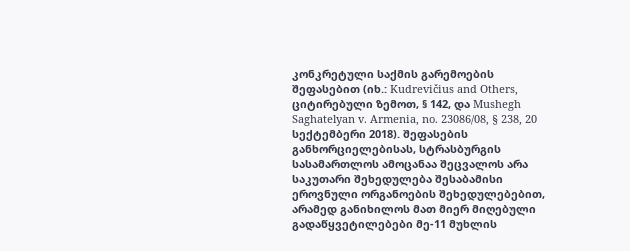კონკრეტული საქმის გარემოების შეფასებით (იხ.: Kudrevičius and Others, ციტირებული ზემოთ, § 142, და Mushegh Saghatelyan v. Armenia, no. 23086/08, § 238, 20 სექტემბერი 2018). შეფასების განხორციელებისას, სტრასბურგის სასამართლოს ამოცანაა შეცვალოს არა საკუთარი შეხედულება შესაბამისი ეროვნული ორგანოების შეხედულებებით, არამედ განიხილოს მათ მიერ მიღებული გადაწყვეტილებები მე-11 მუხლის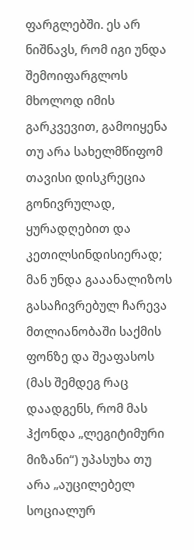ფარგლებში. ეს არ ნიშნავს, რომ იგი უნდა შემოიფარგლოს მხოლოდ იმის გარკვევით, გამოიყენა თუ არა სახელმწიფომ თავისი დისკრეცია გონივრულად, ყურადღებით და კეთილსინდისიერად; მან უნდა გააანალიზოს გასაჩივრებულ ჩარევა მთლიანობაში საქმის ფონზე და შეაფასოს (მას შემდეგ რაც დაადგენს, რომ მას ჰქონდა „ლეგიტიმური მიზანი“) უპასუხა თუ არა „აუცილებელ სოციალურ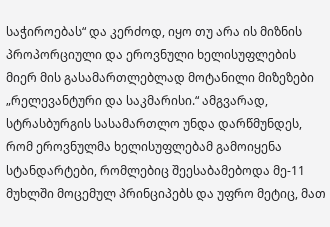საჭიროებას“ და კერძოდ, იყო თუ არა ის მიზნის პროპორციული და ეროვნული ხელისუფლების მიერ მის გასამართლებლად მოტანილი მიზეზები „რელევანტური და საკმარისი.“ ამგვარად, სტრასბურგის სასამართლო უნდა დარწმუნდეს, რომ ეროვნულმა ხელისუფლებამ გამოიყენა სტანდარტები, რომლებიც შეესაბამებოდა მე-11 მუხლში მოცემულ პრინციპებს და უფრო მეტიც, მათ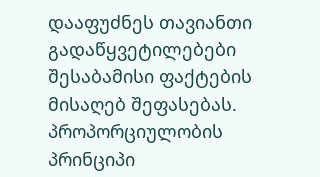დააფუძნეს თავიანთი გადაწყვეტილებები შესაბამისი ფაქტების მისაღებ შეფასებას. პროპორციულობის პრინციპი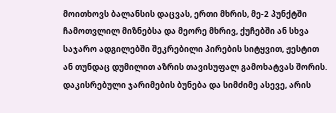მოითხოვს ბალანსის დაცვას, ერთი მხრის, მე-2 პუნქტში ჩამოთვლილ მიზნებსა და მეორე მხრივ, ქუჩებში ან სხვა საჯარო ადგილებში შეკრებილი პირების სიტყვით, ჟესტით ან თუნდაც დუმილით აზრის თავისუფალ გამოხატვას შორის. დაკისრებული ჯარიმების ბუნება და სიმძიმე ასევე, არის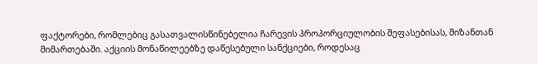ფაქტორები, რომლებიც გასათვალისწინებელია ჩარევის პროპორციულობის შეფასებისას, მიზანთან მიმართებაში. აქციის მონაწილეებზე დაწესებული სანქციები, როდესაც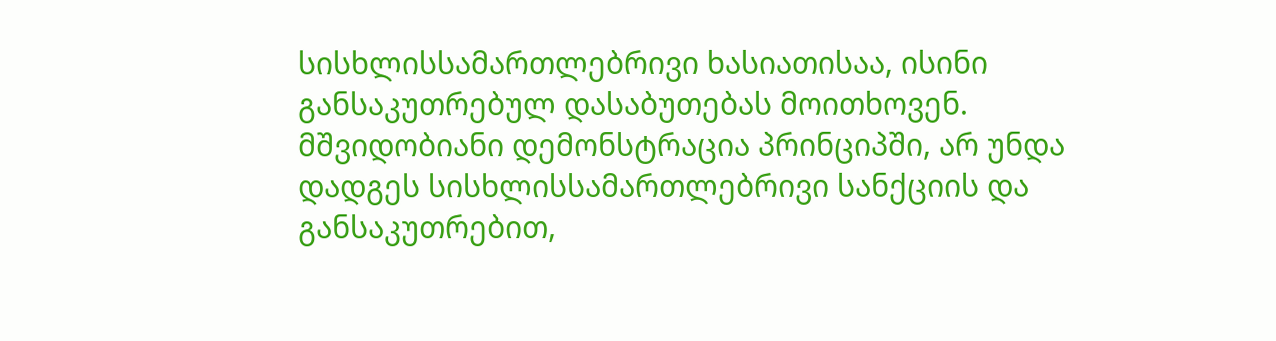სისხლისსამართლებრივი ხასიათისაა, ისინი განსაკუთრებულ დასაბუთებას მოითხოვენ. მშვიდობიანი დემონსტრაცია პრინციპში, არ უნდა დადგეს სისხლისსამართლებრივი სანქციის და განსაკუთრებით,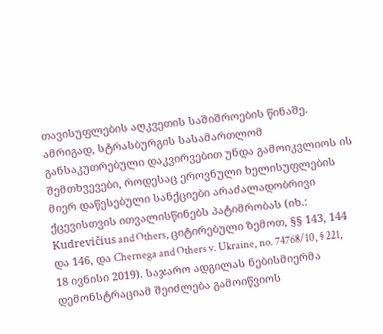თავისუფლების აღკვეთის საშიშროების წინაშე. ამრიგად, სტრასბურგის სასამართლომ განსაკუთრებული დაკვირვებით უნდა გამოიკვლიოს ის შემთხვევები, როდესაც ეროვნული ხელისუფლების მიერ დაწესებული სანქციები არაძალადობრივი ქცევისთვის ითვალისწინებს პატიმრობას (იხ.: Kudrevičius and Others, ციტირებული ზემოთ, §§ 143, 144 და 146, და Chernega and Others v. Ukraine, no. 74768/10, § 221, 18 ივნისი 2019). საჯარო ადგილას ნებისმიერმა დემონსტრაციამ შეიძლება გამოიწვიოს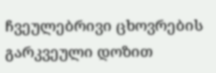ჩვეულებრივი ცხოვრების გარკვეული დოზით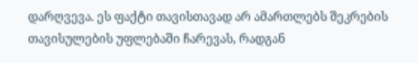დარღვევა. ეს ფაქტი თავისთავად არ ამართლებს შეკრების თავისულების უფლებაში ჩარევას, რადგან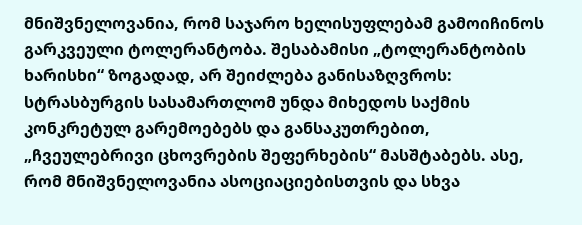მნიშვნელოვანია, რომ საჯარო ხელისუფლებამ გამოიჩინოს გარკვეული ტოლერანტობა. შესაბამისი „ტოლერანტობის ხარისხი“ ზოგადად, არ შეიძლება განისაზღვროს: სტრასბურგის სასამართლომ უნდა მიხედოს საქმის კონკრეტულ გარემოებებს და განსაკუთრებით, „ჩვეულებრივი ცხოვრების შეფერხების“ მასშტაბებს. ასე, რომ მნიშვნელოვანია ასოციაციებისთვის და სხვა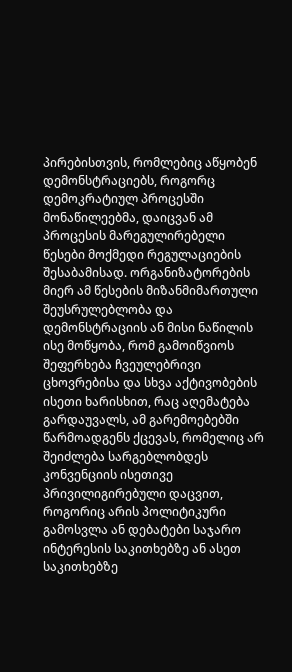პირებისთვის, რომლებიც აწყობენ დემონსტრაციებს, როგორც დემოკრატიულ პროცესში მონაწილეებმა, დაიცვან ამ პროცესის მარეგულირებელი წესები მოქმედი რეგულაციების შესაბამისად. ორგანიზატორების მიერ ამ წესების მიზანმიმართული შეუსრულებლობა და დემონსტრაციის ან მისი ნაწილის ისე მოწყობა, რომ გამოიწვიოს შეფერხება ჩვეულებრივი ცხოვრებისა და სხვა აქტივობების ისეთი ხარისხით, რაც აღემატება გარდაუვალს, ამ გარემოებებში წარმოადგენს ქცევას, რომელიც არ შეიძლება სარგებლობდეს კონვენციის ისეთივე პრივილიგირებული დაცვით, როგორიც არის პოლიტიკური გამოსვლა ან დებატები საჯარო ინტერესის საკითხებზე ან ასეთ საკითხებზე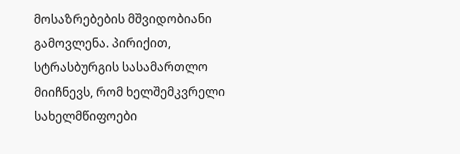მოსაზრებების მშვიდობიანი გამოვლენა. პირიქით, სტრასბურგის სასამართლო მიიჩნევს, რომ ხელშემკვრელი სახელმწიფოები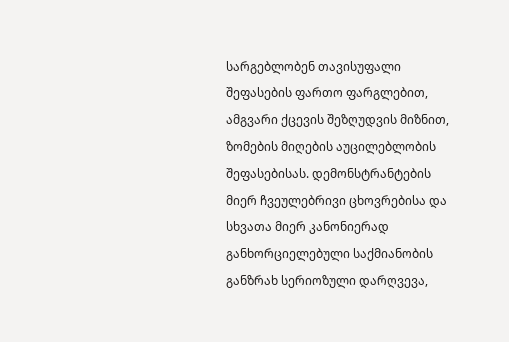სარგებლობენ თავისუფალი შეფასების ფართო ფარგლებით, ამგვარი ქცევის შეზღუდვის მიზნით, ზომების მიღების აუცილებლობის შეფასებისას. დემონსტრანტების მიერ ჩვეულებრივი ცხოვრებისა და სხვათა მიერ კანონიერად განხორციელებული საქმიანობის განზრახ სერიოზული დარღვევა,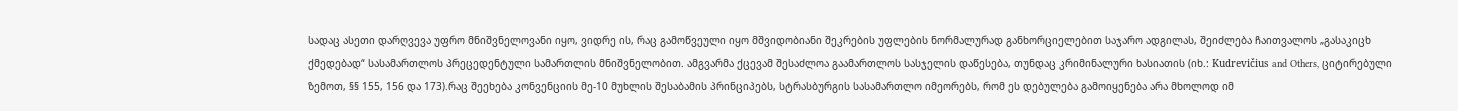სადაც ასეთი დარღვევა უფრო მნიშვნელოვანი იყო, ვიდრე ის, რაც გამოწვეული იყო მშვიდობიანი შეკრების უფლების ნორმალურად განხორციელებით საჯარო ადგილას, შეიძლება ჩაითვალოს „გასაკიცხ ქმედებად“ სასამართლოს პრეცედენტული სამართლის მნიშვნელობით. ამგვარმა ქცევამ შესაძლოა გაამართლოს სასჯელის დაწესება, თუნდაც კრიმინალური ხასიათის (იხ.: Kudrevičius and Others, ციტირებული ზემოთ, §§ 155, 156 და 173).რაც შეეხება კონვენციის მე-10 მუხლის შესაბამის პრინციპებს, სტრასბურგის სასამართლო იმეორებს, რომ ეს დებულება გამოიყენება არა მხოლოდ იმ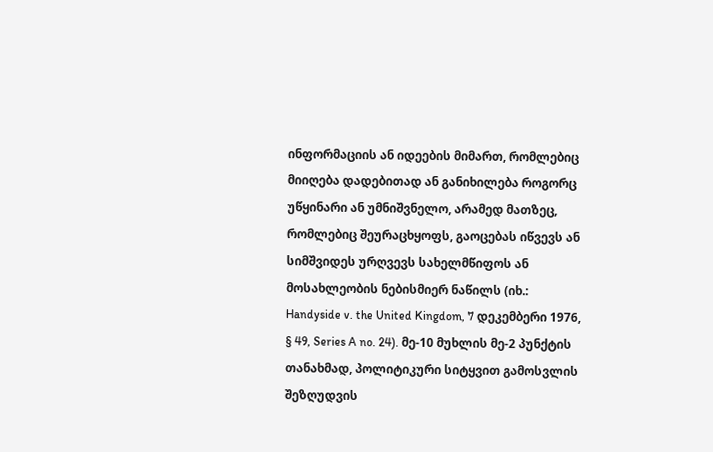ინფორმაციის ან იდეების მიმართ, რომლებიც მიიღება დადებითად ან განიხილება როგორც უწყინარი ან უმნიშვნელო, არამედ მათზეც, რომლებიც შეურაცხყოფს, გაოცებას იწვევს ან სიმშვიდეს ურღვევს სახელმწიფოს ან მოსახლეობის ნებისმიერ ნაწილს (იხ.: Handyside v. the United Kingdom, 7 დეკემბერი 1976, § 49, Series A no. 24). მე-10 მუხლის მე-2 პუნქტის თანახმად, პოლიტიკური სიტყვით გამოსვლის შეზღუდვის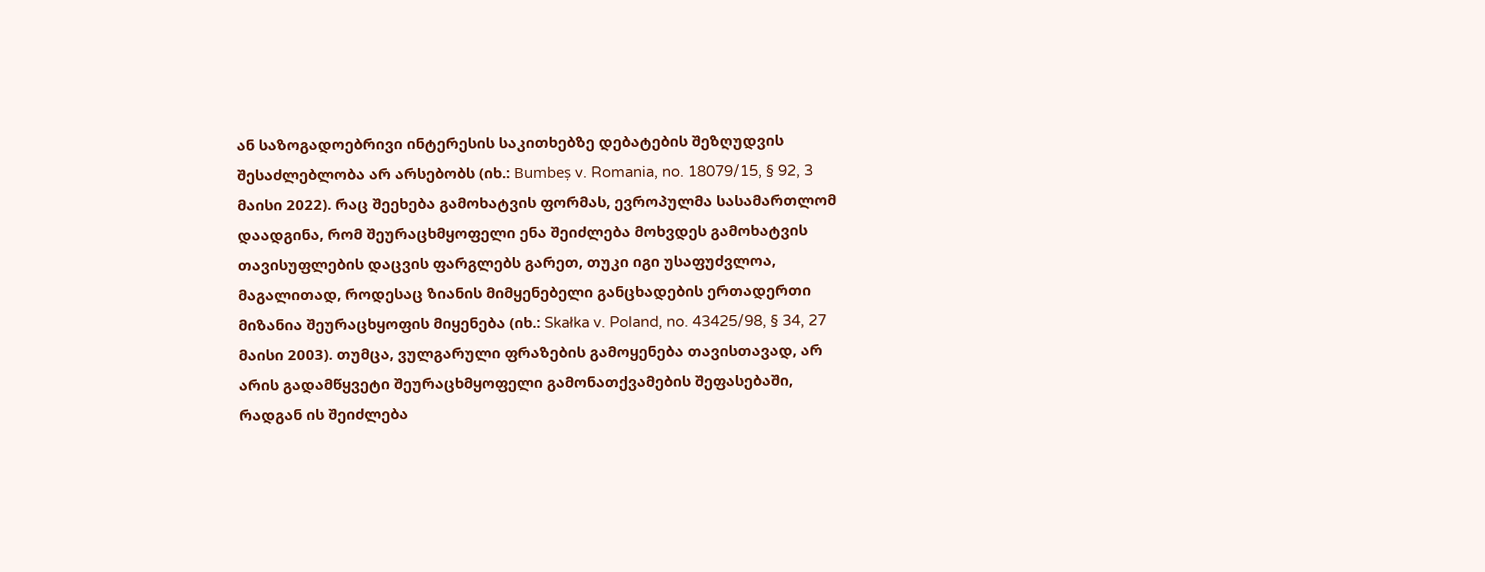ან საზოგადოებრივი ინტერესის საკითხებზე დებატების შეზღუდვის შესაძლებლობა არ არსებობს (იხ.: Bumbeș v. Romania, no. 18079/15, § 92, 3 მაისი 2022). რაც შეეხება გამოხატვის ფორმას, ევროპულმა სასამართლომ დაადგინა, რომ შეურაცხმყოფელი ენა შეიძლება მოხვდეს გამოხატვის თავისუფლების დაცვის ფარგლებს გარეთ, თუკი იგი უსაფუძვლოა, მაგალითად, როდესაც ზიანის მიმყენებელი განცხადების ერთადერთი მიზანია შეურაცხყოფის მიყენება (იხ.: Skałka v. Poland, no. 43425/98, § 34, 27 მაისი 2003). თუმცა, ვულგარული ფრაზების გამოყენება თავისთავად, არ არის გადამწყვეტი შეურაცხმყოფელი გამონათქვამების შეფასებაში, რადგან ის შეიძლება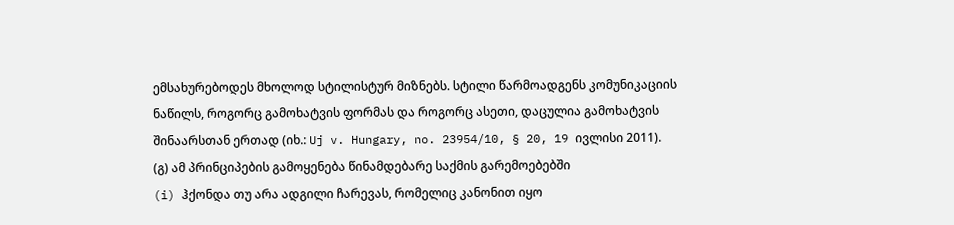ემსახურებოდეს მხოლოდ სტილისტურ მიზნებს. სტილი წარმოადგენს კომუნიკაციის ნაწილს, როგორც გამოხატვის ფორმას და როგორც ასეთი, დაცულია გამოხატვის შინაარსთან ერთად (იხ.: Uj v. Hungary, no. 23954/10, § 20, 19 ივლისი 2011).
(გ) ამ პრინციპების გამოყენება წინამდებარე საქმის გარემოებებში
(i) ჰქონდა თუ არა ადგილი ჩარევას, რომელიც კანონით იყო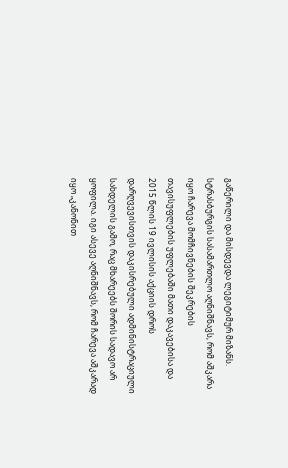გაწერილი და მისდევდა ლეგიტიმურ მიზანს.
სტრასბურგის სასამართლო აღნიშნავს, რომ აშკარა იყო ჩარევა მომჩივნების შეკრების თავისუფლების უფლებაში მათი დაკავებისა და 2015 წლის 19 ივლისის აქციის დროს დარღვევისთვის დაკისრებული ადმინისტრაციული სახდელის გამო, რაც მხარეებს შორის სადავო არ ყოფილა. იგი ასევე აღნიშნავს, რომ ჩარევა აშკარად იყო „კანონით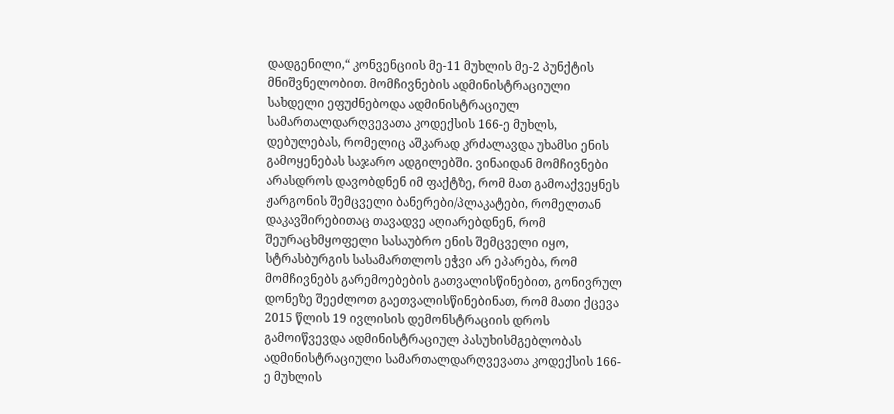დადგენილი,“ კონვენციის მე-11 მუხლის მე-2 პუნქტის მნიშვნელობით. მომჩივნების ადმინისტრაციული სახდელი ეფუძნებოდა ადმინისტრაციულ სამართალდარღვევათა კოდექსის 166-ე მუხლს, დებულებას, რომელიც აშკარად კრძალავდა უხამსი ენის გამოყენებას საჯარო ადგილებში. ვინაიდან მომჩივნები არასდროს დავობდნენ იმ ფაქტზე, რომ მათ გამოაქვეყნეს ჟარგონის შემცველი ბანერები/პლაკატები, რომელთან დაკავშირებითაც თავადვე აღიარებდნენ, რომ შეურაცხმყოფელი სასაუბრო ენის შემცველი იყო, სტრასბურგის სასამართლოს ეჭვი არ ეპარება, რომ მომჩივნებს გარემოებების გათვალისწინებით, გონივრულ დონეზე შეეძლოთ გაეთვალისწინებინათ, რომ მათი ქცევა 2015 წლის 19 ივლისის დემონსტრაციის დროს გამოიწვევდა ადმინისტრაციულ პასუხისმგებლობას ადმინისტრაციული სამართალდარღვევათა კოდექსის 166-ე მუხლის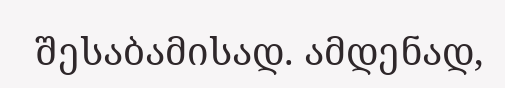შესაბამისად. ამდენად,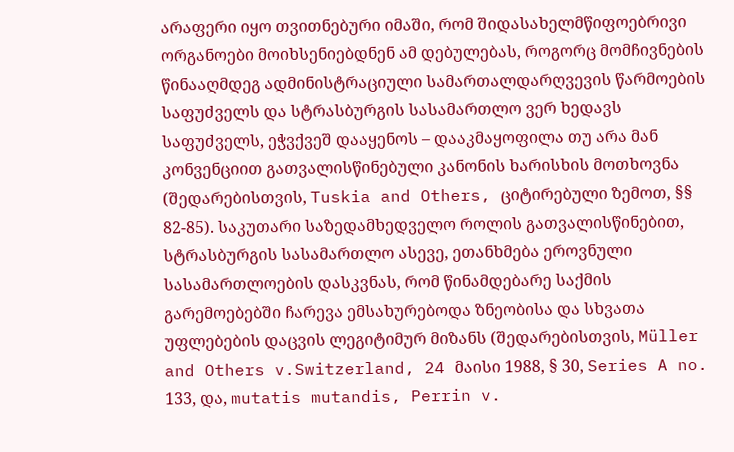არაფერი იყო თვითნებური იმაში, რომ შიდასახელმწიფოებრივი ორგანოები მოიხსენიებდნენ ამ დებულებას, როგორც მომჩივნების წინააღმდეგ ადმინისტრაციული სამართალდარღვევის წარმოების საფუძველს და სტრასბურგის სასამართლო ვერ ხედავს საფუძველს, ეჭვქვეშ დააყენოს – დააკმაყოფილა თუ არა მან კონვენციით გათვალისწინებული კანონის ხარისხის მოთხოვნა (შედარებისთვის, Tuskia and Others, ციტირებული ზემოთ, §§ 82-85). საკუთარი საზედამხედველო როლის გათვალისწინებით, სტრასბურგის სასამართლო ასევე, ეთანხმება ეროვნული სასამართლოების დასკვნას, რომ წინამდებარე საქმის გარემოებებში ჩარევა ემსახურებოდა ზნეობისა და სხვათა უფლებების დაცვის ლეგიტიმურ მიზანს (შედარებისთვის, Müller and Others v.Switzerland, 24 მაისი 1988, § 30, Series A no. 133, და, mutatis mutandis, Perrin v.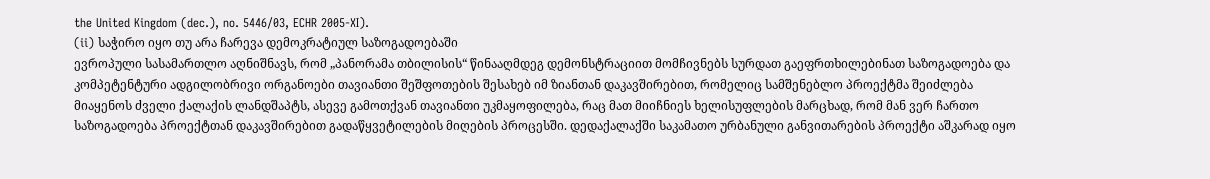the United Kingdom (dec.), no. 5446/03, ECHR 2005-XI).
(ii) საჭირო იყო თუ არა ჩარევა დემოკრატიულ საზოგადოებაში
ევროპული სასამართლო აღნიშნავს, რომ „პანორამა თბილისის“ წინააღმდეგ დემონსტრაციით მომჩივნებს სურდათ გაეფრთხილებინათ საზოგადოება და კომპეტენტური ადგილობრივი ორგანოები თავიანთი შეშფოთების შესახებ იმ ზიანთან დაკავშირებით, რომელიც სამშენებლო პროექტმა შეიძლება მიაყენოს ძველი ქალაქის ლანდშაპტს, ასევე გამოთქვან თავიანთი უკმაყოფილება, რაც მათ მიიჩნიეს ხელისუფლების მარცხად, რომ მან ვერ ჩართო საზოგადოება პროექტთან დაკავშირებით გადაწყვეტილების მიღების პროცესში. დედაქალაქში საკამათო ურბანული განვითარების პროექტი აშკარად იყო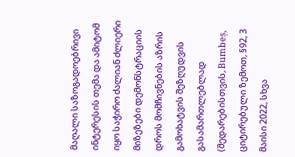მაღალი საზოგადოებრივი ინტერესის თემა და ამიტომ იყო საჭირო ძალიან ძლიერი მიზეზები დემონსტრაციის დროს მომჩივნების აზრის გამოხატვის შეზღუდვის გასამართლებლად (შედარებისთვის, Bumbeș, ციტირებული ზემოთ, §92, 3 მაისი 2022, სხვა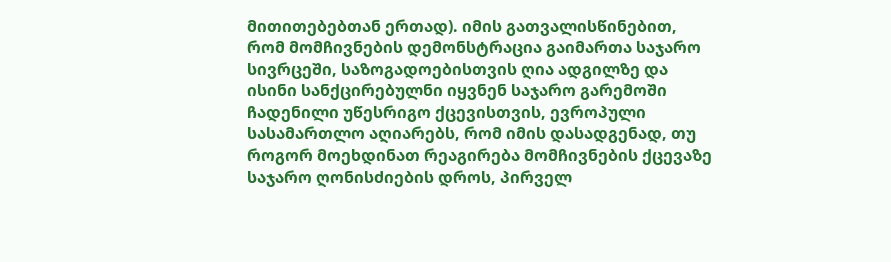მითითებებთან ერთად). იმის გათვალისწინებით, რომ მომჩივნების დემონსტრაცია გაიმართა საჯარო სივრცეში, საზოგადოებისთვის ღია ადგილზე და ისინი სანქცირებულნი იყვნენ საჯარო გარემოში ჩადენილი უწესრიგო ქცევისთვის, ევროპული სასამართლო აღიარებს, რომ იმის დასადგენად, თუ როგორ მოეხდინათ რეაგირება მომჩივნების ქცევაზე საჯარო ღონისძიების დროს, პირველ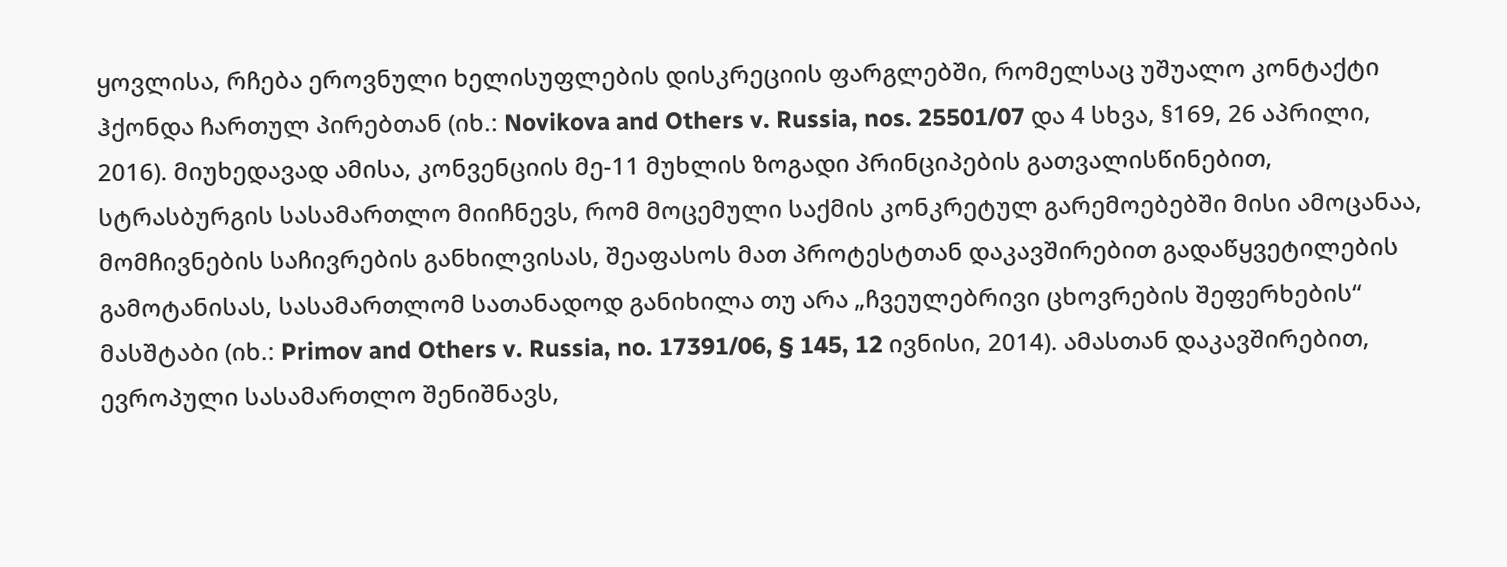ყოვლისა, რჩება ეროვნული ხელისუფლების დისკრეციის ფარგლებში, რომელსაც უშუალო კონტაქტი ჰქონდა ჩართულ პირებთან (იხ.: Novikova and Others v. Russia, nos. 25501/07 და 4 სხვა, §169, 26 აპრილი, 2016). მიუხედავად ამისა, კონვენციის მე-11 მუხლის ზოგადი პრინციპების გათვალისწინებით, სტრასბურგის სასამართლო მიიჩნევს, რომ მოცემული საქმის კონკრეტულ გარემოებებში მისი ამოცანაა, მომჩივნების საჩივრების განხილვისას, შეაფასოს მათ პროტესტთან დაკავშირებით გადაწყვეტილების გამოტანისას, სასამართლომ სათანადოდ განიხილა თუ არა „ჩვეულებრივი ცხოვრების შეფერხების“ მასშტაბი (იხ.: Primov and Others v. Russia, no. 17391/06, § 145, 12 ივნისი, 2014). ამასთან დაკავშირებით, ევროპული სასამართლო შენიშნავს,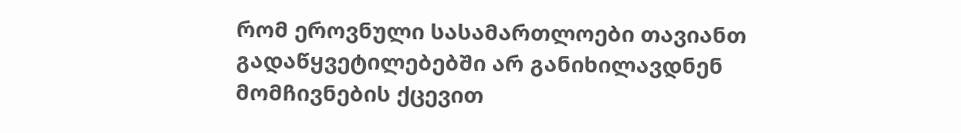რომ ეროვნული სასამართლოები თავიანთ გადაწყვეტილებებში არ განიხილავდნენ მომჩივნების ქცევით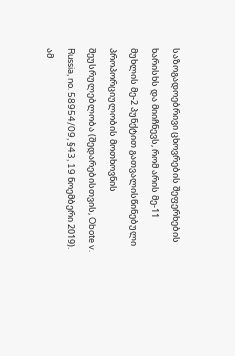საზოგადოებრივი ცხოვრების შეფერხების ხარისხს და მიიჩნევს, რომ არის მე‑11 მუხლის მე-2 პუნქტით გათვალისწინებული პროპორციულობის მოთხოვნის შეუსრულებლობა (შედარებისთვის, Obote v. Russia, no. 58954/09, §43, 19 ნოემბერი 2019). ამ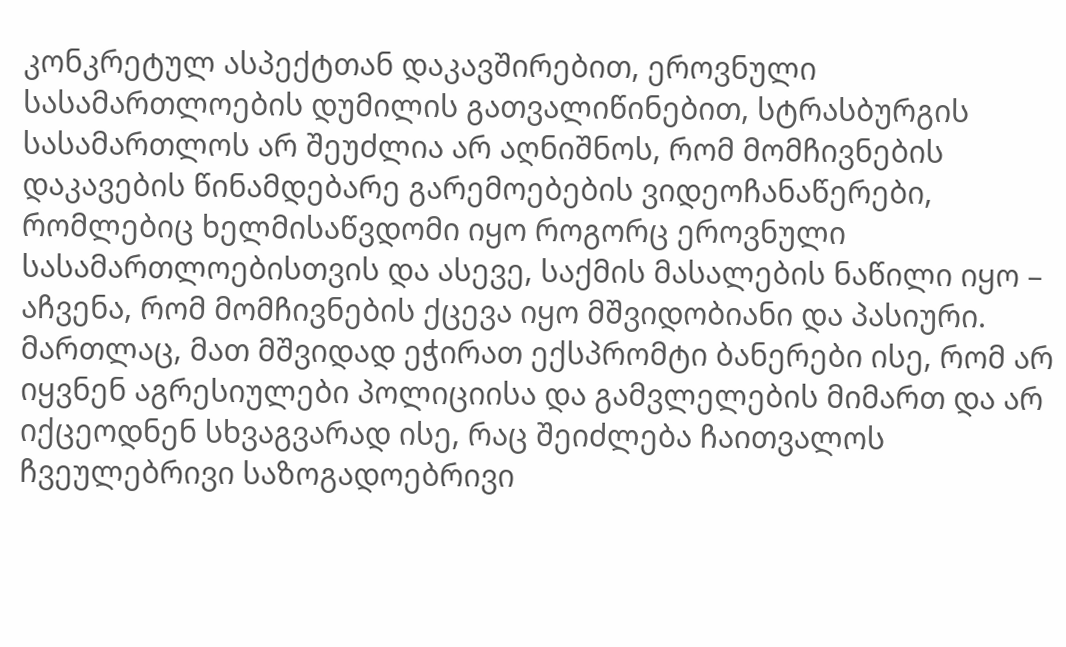კონკრეტულ ასპექტთან დაკავშირებით, ეროვნული სასამართლოების დუმილის გათვალიწინებით, სტრასბურგის სასამართლოს არ შეუძლია არ აღნიშნოს, რომ მომჩივნების დაკავების წინამდებარე გარემოებების ვიდეოჩანაწერები, რომლებიც ხელმისაწვდომი იყო როგორც ეროვნული სასამართლოებისთვის და ასევე, საქმის მასალების ნაწილი იყო – აჩვენა, რომ მომჩივნების ქცევა იყო მშვიდობიანი და პასიური. მართლაც, მათ მშვიდად ეჭირათ ექსპრომტი ბანერები ისე, რომ არ იყვნენ აგრესიულები პოლიციისა და გამვლელების მიმართ და არ იქცეოდნენ სხვაგვარად ისე, რაც შეიძლება ჩაითვალოს ჩვეულებრივი საზოგადოებრივი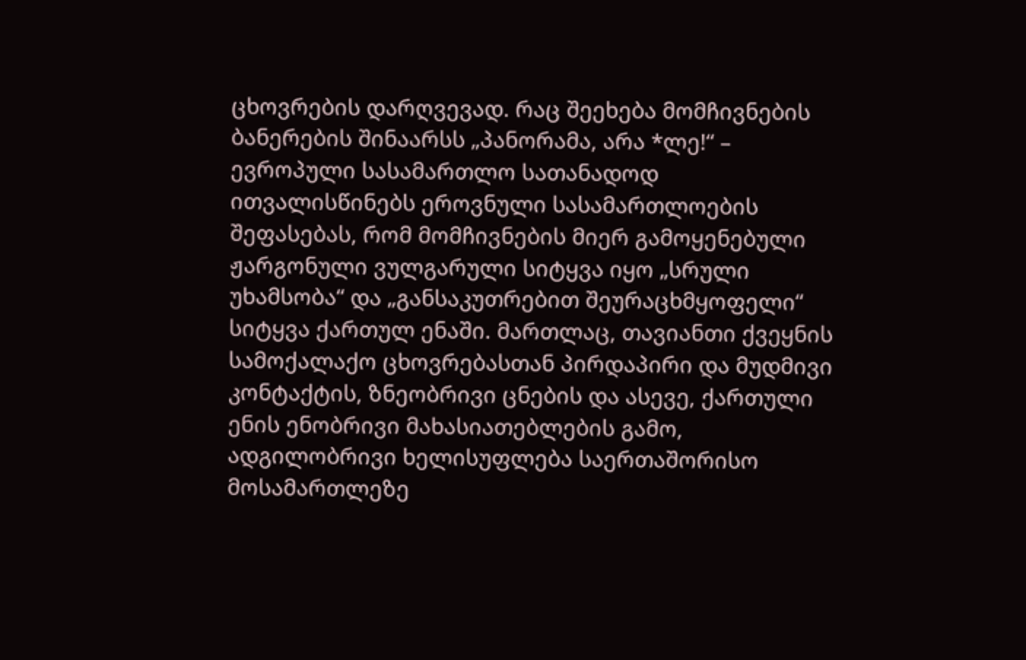ცხოვრების დარღვევად. რაც შეეხება მომჩივნების ბანერების შინაარსს „პანორამა, არა *ლე!“ – ევროპული სასამართლო სათანადოდ ითვალისწინებს ეროვნული სასამართლოების შეფასებას, რომ მომჩივნების მიერ გამოყენებული ჟარგონული ვულგარული სიტყვა იყო „სრული უხამსობა“ და „განსაკუთრებით შეურაცხმყოფელი“ სიტყვა ქართულ ენაში. მართლაც, თავიანთი ქვეყნის სამოქალაქო ცხოვრებასთან პირდაპირი და მუდმივი კონტაქტის, ზნეობრივი ცნების და ასევე, ქართული ენის ენობრივი მახასიათებლების გამო, ადგილობრივი ხელისუფლება საერთაშორისო მოსამართლეზე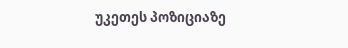უკეთეს პოზიციაზე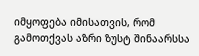იმყოფება იმისათვის, რომ გამოთქვას აზრი ზუსტ შინაარსსა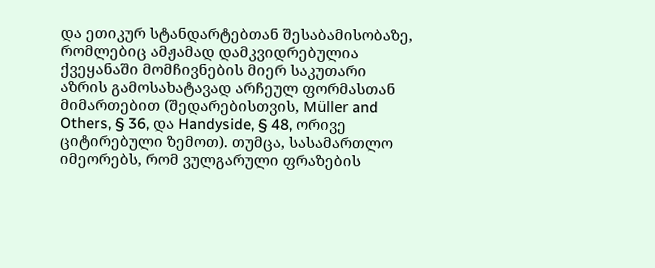და ეთიკურ სტანდარტებთან შესაბამისობაზე, რომლებიც ამჟამად დამკვიდრებულია ქვეყანაში მომჩივნების მიერ საკუთარი აზრის გამოსახატავად არჩეულ ფორმასთან მიმართებით (შედარებისთვის, Müller and Others, § 36, და Handyside, § 48, ორივე ციტირებული ზემოთ). თუმცა, სასამართლო იმეორებს, რომ ვულგარული ფრაზების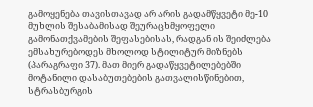გამოყენება თავისთავად არ არის გადამწყვეტი მე-10 მუხლის შესაბამისად შეურაცხმყოფელი გამონათქვამების შეფასებისას, რადგან ის შეიძლება ემსახურებოდეს მხოლოდ სტილიტურ მიზნებს (პარაგრაფი 37). მათ მიერ გადაწყვეტილებებში მოტანილი დასაბუთებების გათვალისწინებით, სტრასბურგის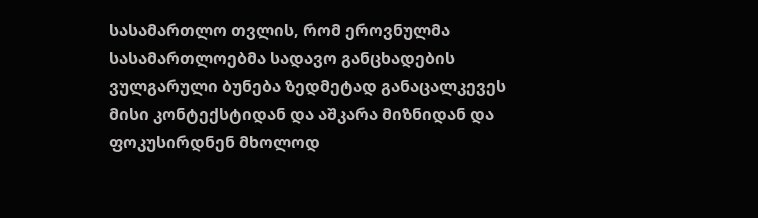სასამართლო თვლის, რომ ეროვნულმა სასამართლოებმა სადავო განცხადების ვულგარული ბუნება ზედმეტად განაცალკევეს მისი კონტექსტიდან და აშკარა მიზნიდან და ფოკუსირდნენ მხოლოდ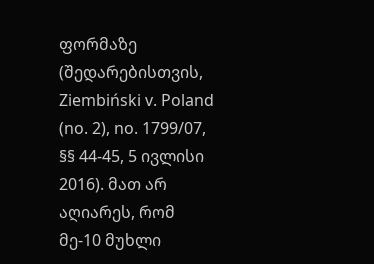ფორმაზე (შედარებისთვის, Ziembiński v. Poland (no. 2), no. 1799/07, §§ 44-45, 5 ივლისი 2016). მათ არ აღიარეს, რომ მე-10 მუხლი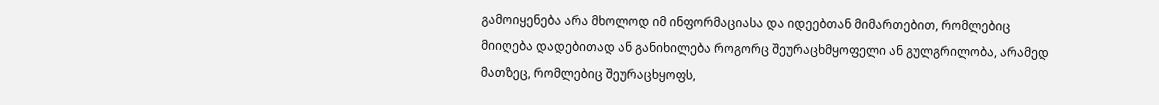გამოიყენება არა მხოლოდ იმ ინფორმაციასა და იდეებთან მიმართებით, რომლებიც მიიღება დადებითად ან განიხილება როგორც შეურაცხმყოფელი ან გულგრილობა, არამედ მათზეც, რომლებიც შეურაცხყოფს,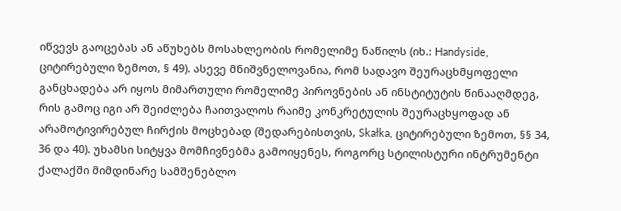იწვევს გაოცებას ან აწუხებს მოსახლეობის რომელიმე ნაწილს (იხ.: Handyside, ციტირებული ზემოთ, § 49). ასევე მნიშვნელოვანია, რომ სადავო შეურაცხმყოფელი განცხადება არ იყოს მიმართული რომელიმე პიროვნების ან ინსტიტუტის წინააღმდეგ, რის გამოც იგი არ შეიძლება ჩაითვალოს რაიმე კონკრეტულის შეურაცხყოფად ან არამოტივირებულ ჩირქის მოცხებად (შედარებისთვის, Skałka, ციტირებული ზემოთ, §§ 34, 36 და 40). უხამსი სიტყვა მომჩივნებმა გამოიყენეს, როგორც სტილისტური ინტრუმენტი ქალაქში მიმდინარე სამშენებლო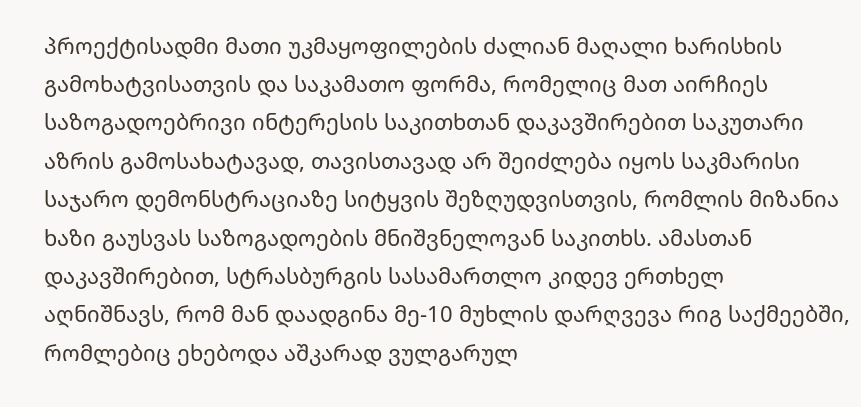პროექტისადმი მათი უკმაყოფილების ძალიან მაღალი ხარისხის გამოხატვისათვის და საკამათო ფორმა, რომელიც მათ აირჩიეს საზოგადოებრივი ინტერესის საკითხთან დაკავშირებით საკუთარი აზრის გამოსახატავად, თავისთავად არ შეიძლება იყოს საკმარისი საჯარო დემონსტრაციაზე სიტყვის შეზღუდვისთვის, რომლის მიზანია ხაზი გაუსვას საზოგადოების მნიშვნელოვან საკითხს. ამასთან დაკავშირებით, სტრასბურგის სასამართლო კიდევ ერთხელ აღნიშნავს, რომ მან დაადგინა მე-10 მუხლის დარღვევა რიგ საქმეებში, რომლებიც ეხებოდა აშკარად ვულგარულ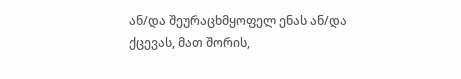ან/და შეურაცხმყოფელ ენას ან/და ქცევას, მათ შორის,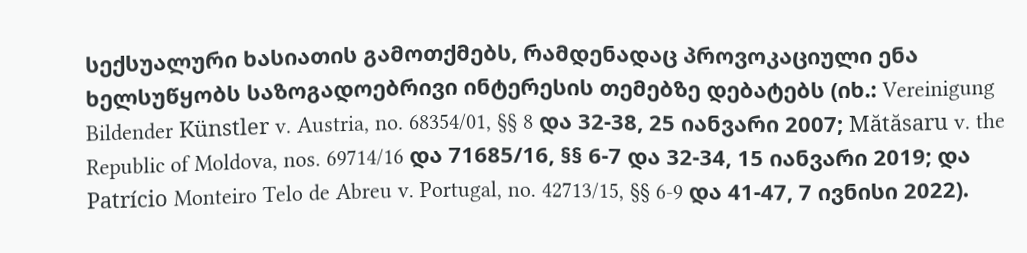სექსუალური ხასიათის გამოთქმებს, რამდენადაც პროვოკაციული ენა ხელსუწყობს საზოგადოებრივი ინტერესის თემებზე დებატებს (იხ.: Vereinigung Bildender Künstler v. Austria, no. 68354/01, §§ 8 და 32-38, 25 იანვარი 2007; Mătăsaru v. the Republic of Moldova, nos. 69714/16 და 71685/16, §§ 6-7 და 32-34, 15 იანვარი 2019; და Patrício Monteiro Telo de Abreu v. Portugal, no. 42713/15, §§ 6-9 და 41-47, 7 ივნისი 2022).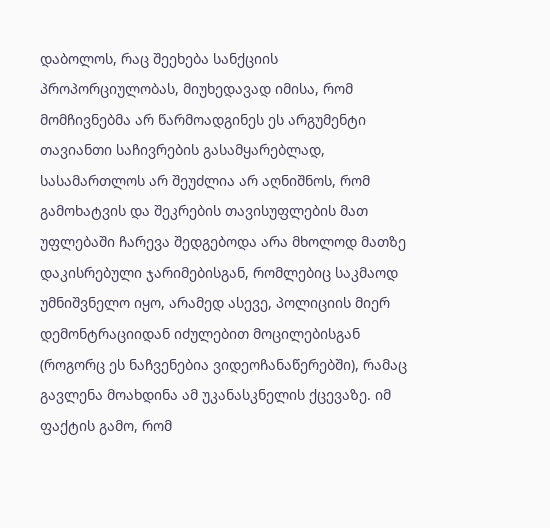დაბოლოს, რაც შეეხება სანქციის პროპორციულობას, მიუხედავად იმისა, რომ მომჩივნებმა არ წარმოადგინეს ეს არგუმენტი თავიანთი საჩივრების გასამყარებლად, სასამართლოს არ შეუძლია არ აღნიშნოს, რომ გამოხატვის და შეკრების თავისუფლების მათ უფლებაში ჩარევა შედგებოდა არა მხოლოდ მათზე დაკისრებული ჯარიმებისგან, რომლებიც საკმაოდ უმნიშვნელო იყო, არამედ ასევე, პოლიციის მიერ დემონტრაციიდან იძულებით მოცილებისგან (როგორც ეს ნაჩვენებია ვიდეოჩანაწერებში), რამაც გავლენა მოახდინა ამ უკანასკნელის ქცევაზე. იმ ფაქტის გამო, რომ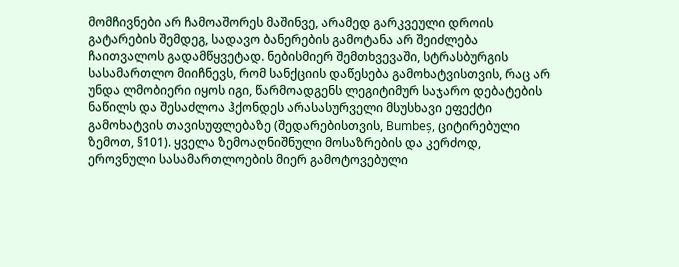მომჩივნები არ ჩამოაშორეს მაშინვე, არამედ გარკვეული დროის გატარების შემდეგ, სადავო ბანერების გამოტანა არ შეიძლება ჩაითვალოს გადამწყვეტად. ნებისმიერ შემთხვევაში, სტრასბურგის სასამართლო მიიჩნევს, რომ სანქციის დაწესება გამოხატვისთვის, რაც არ უნდა ლმობიერი იყოს იგი, წარმოადგენს ლეგიტიმურ საჯარო დებატების ნაწილს და შესაძლოა ჰქონდეს არასასურველი მსუსხავი ეფექტი გამოხატვის თავისუფლებაზე (შედარებისთვის, Bumbeș, ციტირებული ზემოთ, §101). ყველა ზემოაღნიშნული მოსაზრების და კერძოდ, ეროვნული სასამართლოების მიერ გამოტოვებული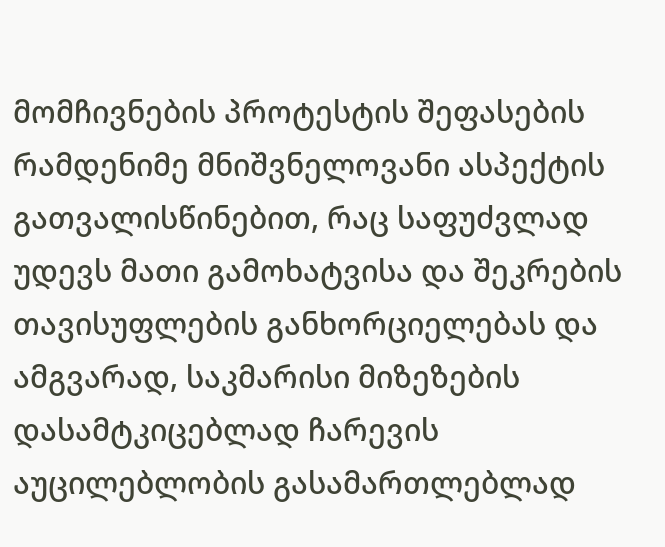მომჩივნების პროტესტის შეფასების რამდენიმე მნიშვნელოვანი ასპექტის გათვალისწინებით, რაც საფუძვლად უდევს მათი გამოხატვისა და შეკრების თავისუფლების განხორციელებას და ამგვარად, საკმარისი მიზეზების დასამტკიცებლად ჩარევის აუცილებლობის გასამართლებლად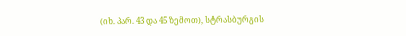(იხ. პარ. 43 და 45 ზემოთ), სტრასბურგის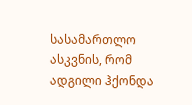სასამართლო ასკვნის, რომ ადგილი ჰქონდა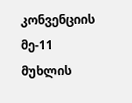კონვენციის მე-11 მუხლის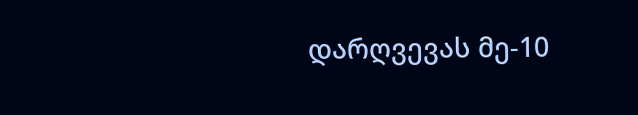დარღვევას მე-10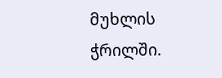მუხლის ჭრილში.